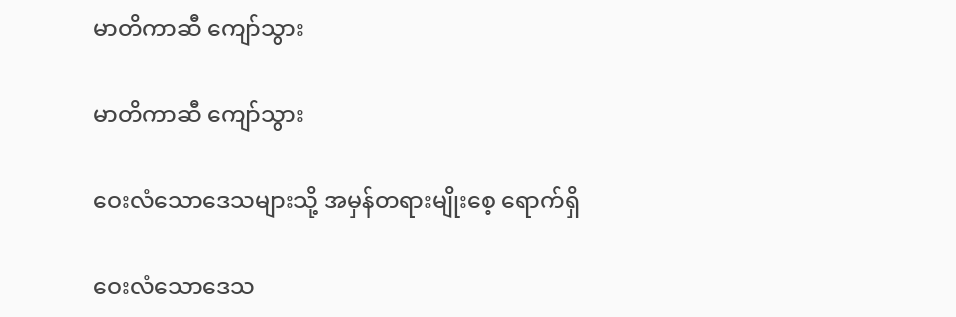မာတိကာဆီ ကျော်သွား

မာတိကာဆီ ကျော်သွား

ဝေးလံသောဒေသများသို့ အမှန်တရားမျိုးစေ့ ရောက်ရှိ

ဝေးလံသောဒေသ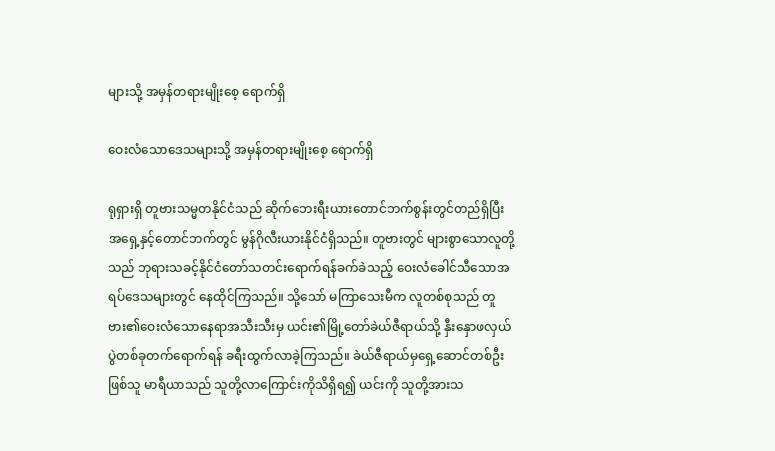များသို့ အမှန်တရားမျိုးစေ့ ရောက်ရှိ

ဝေးလံသောဒေသများသို့ အမှန်တရားမျိုးစေ့ ရောက်ရှိ

ရုရှားရှိ တူဗားသမ္မတနိုင်ငံသည် ဆိုက်ဘေးရီးယားတောင်ဘက်စွန်းတွင်တည်ရှိပြီး အရှေ့နှင့်တောင်ဘက်တွင် မွန်ဂိုလီးယားနိုင်ငံရှိသည်။ တူဗားတွင် များစွာသောလူတို့သည် ဘုရားသခင့်နိုင်ငံတော်သတင်းရောက်ရန်ခက်ခဲသည့် ဝေးလံခေါင်သီသောအရပ်ဒေသများတွင် နေထိုင်ကြသည်။ သို့သော် မကြာသေးမီက လူတစ်စုသည် တူဗား၏ဝေးလံသောနေရာအသီးသီးမှ ယင်း၏မြို့တော်ခဲယ်ဇီရာယ်သို့ နှီးနှောဖလှယ်ပွဲတစ်ခုတက်ရောက်ရန် ခရီးထွက်လာခဲ့ကြသည်။ ခဲယ်ဇီရာယ်မှရှေ့ဆောင်တစ်ဦးဖြစ်သူ မာရီယာသည် သူတို့လာကြောင်းကိုသိရှိရ၍ ယင်းကို သူတို့အားသ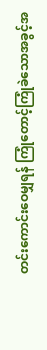တင်းကောင်းဝေမျှရန် ကြုံတောင့်ကြုံခဲသောအခွင့်အ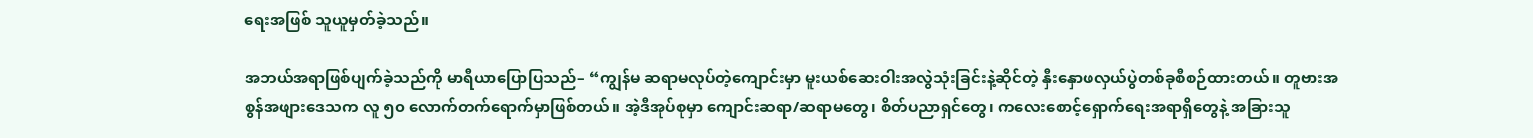ရေးအဖြစ် သူယူမှတ်ခဲ့သည်။

အဘယ်အရာဖြစ်ပျက်ခဲ့သည်ကို မာရီယာပြောပြသည်– “ကျွန်မ ဆရာမလုပ်တဲ့ကျောင်းမှာ မူးယစ်ဆေးဝါးအလွဲသုံးခြင်းနဲ့ဆိုင်တဲ့ နှီးနှောဖလှယ်ပွဲတစ်ခုစီစဉ်ထားတယ်။ တူဗားအစွန်အဖျားဒေသက လူ ၅၀ လောက်တက်ရောက်မှာဖြစ်တယ်။ အဲ့ဒီအုပ်စုမှာ ကျောင်းဆရာ/ဆရာမတွေ၊ စိတ်ပညာရှင်တွေ၊ ကလေးစောင့်ရှောက်ရေးအရာရှိတွေနဲ့ အခြားသူ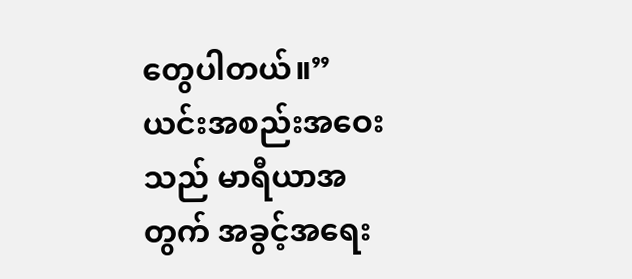တွေပါတယ်။” ယင်းအစည်းအဝေးသည် မာရီယာအတွက် အခွင့်အရေး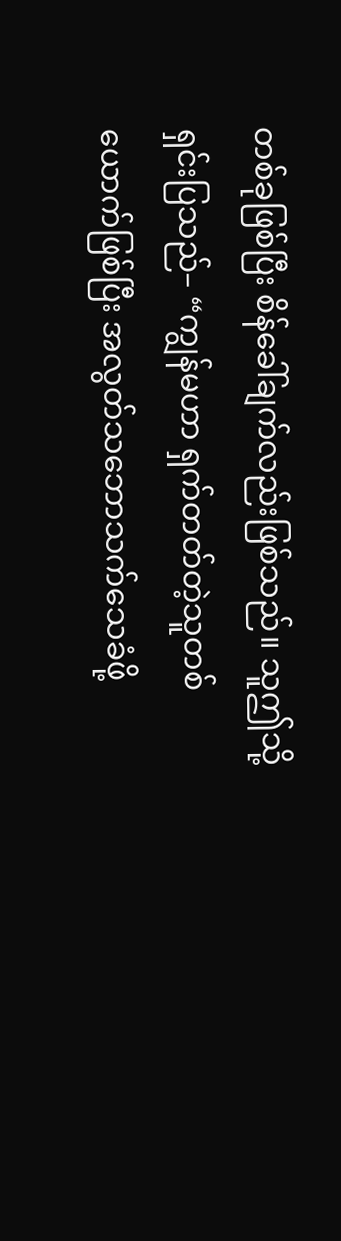တစ်ခုဖြစ်ပြီး စိန်ခေါ်ချက်လည်းဖြစ်သည်။ သူဤသို့ရှင်းပြသည်– “ကျွန်မဟာ ရှက်တတ်တဲ့သူတစ်ယောက်ဖြစ်ပြီး အလွတ်သဘောသက်သေခံဖို့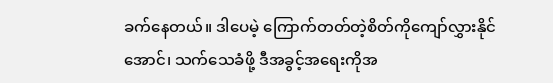ခက်နေတယ်။ ဒါပေမဲ့ ကြောက်တတ်တဲ့စိတ်ကိုကျော်လွှားနိုင်အောင်၊ သက်သေခံဖို့ ဒီအခွင့်အရေးကိုအ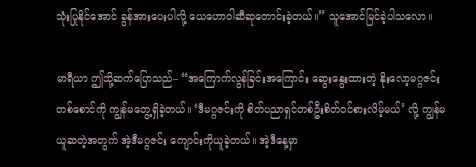သုံးပြုနိုင်အောင် ခွန်အားပေးပါလို့ ယေဟောဝါဆီဆုတောင်းခဲ့တယ်။” သူအောင်မြင်ခဲ့ပါသလော။

မာရီယာ ဤသို့ဆက်ပြောသည်– “အကြောက်လွန်ခြင်းအကြောင်း ဆွေးနွေးထားတဲ့ နိုးလော့မဂ္ဂဇင်းတစ်စောင်ကို ကျွန်မတွေ့ရှိခဲ့တယ်။ ‘ဒီမဂ္ဂဇင်းကို စိတ်ပညာရှင်တစ်ဦးစိတ်ဝင်စားလိမ့်မယ်’ လို့ ကျွန်မယူဆတဲ့အတွက် အဲ့ဒီမဂ္ဂဇင်း ကျောင်းကိုယူခဲ့တယ်။ အဲ့ဒီနေ့မှာ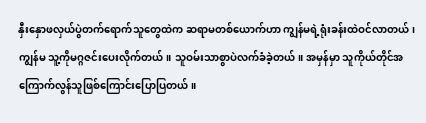နှီးနှောဖလှယ်ပွဲတက်ရောက်သူတွေထဲက ဆရာမတစ်ယောက်ဟာ ကျွန်မရဲ့ရုံးခန်းထဲဝင်လာတယ်၊ ကျွန်မ သူ့ကိုမဂ္ဂဇင်းပေးလိုက်တယ်။ သူဝမ်းသာစွာပဲလက်ခံခဲ့တယ်။ အမှန်မှာ သူကိုယ်တိုင်အကြောက်လွန်သူဖြစ်ကြောင်းပြောပြတယ်။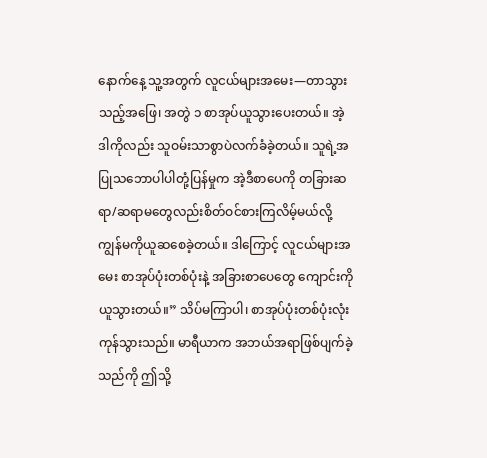နောက်နေ့ သူ့အတွက် လူငယ်များအမေး—တာသွားသည့်အဖြေ၊ အတွဲ ၁ စာအုပ်ယူသွားပေးတယ်။ အဲ့ဒါကိုလည်း သူဝမ်းသာစွာပဲလက်ခံခဲ့တယ်။ သူရဲ့အပြုသဘောပါပါတုံ့ပြန်မှုက အဲ့ဒီစာပေကို တခြားဆရာ/ဆရာမတွေလည်းစိတ်ဝင်စားကြလိမ့်မယ်လို့ ကျွန်မကိုယူဆစေခဲ့တယ်။ ဒါကြောင့် လူငယ်များအမေး စာအုပ်ပုံးတစ်ပုံးနဲ့ အခြားစာပေတွေ ကျောင်းကိုယူသွားတယ်။” သိပ်မကြာပါ၊ စာအုပ်ပုံးတစ်ပုံးလုံးကုန်သွားသည်။ မာရီယာက အဘယ်အရာဖြစ်ပျက်ခဲ့သည်ကို ဤသို့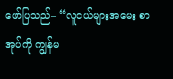ဖော်ပြသည်– “လူငယ်များအမေး စာအုပ်ကို ကျွန်မ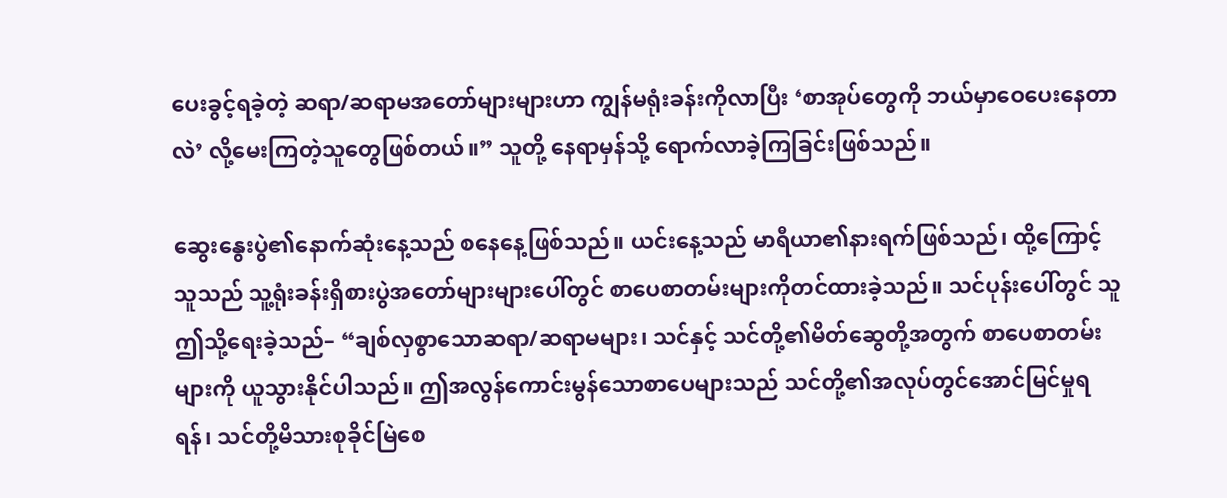ပေးခွင့်ရခဲ့တဲ့ ဆရာ/ဆရာမအတော်များများဟာ ကျွန်မရုံးခန်းကိုလာပြီး ‘စာအုပ်တွေကို ဘယ်မှာဝေပေးနေတာလဲ’ လို့မေးကြတဲ့သူတွေဖြစ်တယ်။” သူတို့ နေရာမှန်သို့ ရောက်လာခဲ့ကြခြင်းဖြစ်သည်။

ဆွေးနွေးပွဲ၏နောက်ဆုံးနေ့သည် စနေနေ့ဖြစ်သည်။ ယင်းနေ့သည် မာရီယာ၏နားရက်ဖြစ်သည်၊ ထို့ကြောင့် သူသည် သူ့ရုံးခန်းရှိစားပွဲအတော်များများပေါ်တွင် စာပေစာတမ်းများကိုတင်ထားခဲ့သည်။ သင်ပုန်းပေါ်တွင် သူဤသို့ရေးခဲ့သည်– “ချစ်လှစွာသောဆရာ/ဆရာမများ၊ သင်နှင့် သင်တို့၏မိတ်ဆွေတို့အတွက် စာပေစာတမ်းများကို ယူသွားနိုင်ပါသည်။ ဤအလွန်ကောင်းမွန်သောစာပေများသည် သင်တို့၏အလုပ်တွင်အောင်မြင်မှုရရန်၊ သင်တို့မိသားစုခိုင်မြဲစေ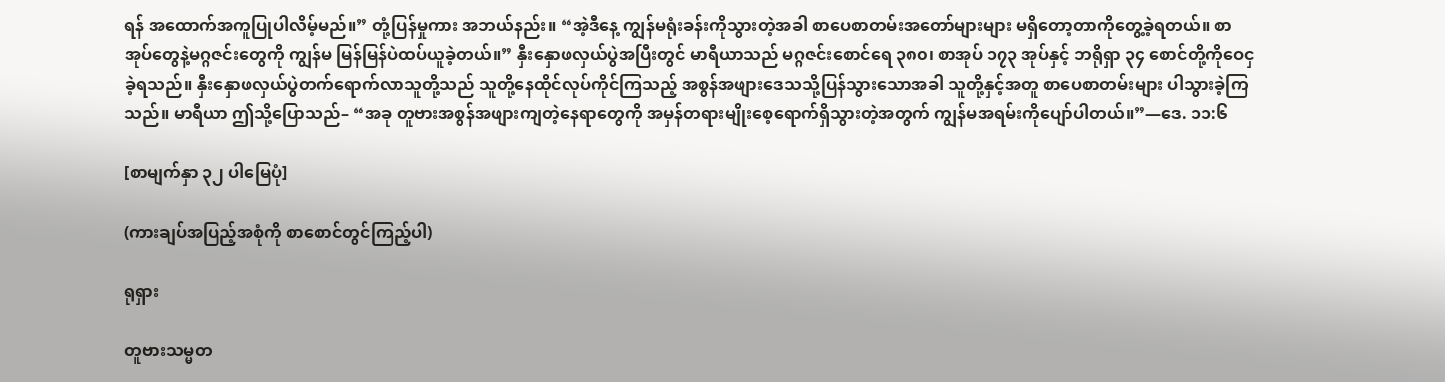ရန် အထောက်အကူပြုပါလိမ့်မည်။” တုံ့ပြန်မှုကား အဘယ်နည်း။ “အဲ့ဒီနေ့ ကျွန်မရုံးခန်းကိုသွားတဲ့အခါ စာပေစာတမ်းအတော်များများ မရှိတော့တာကိုတွေ့ခဲ့ရတယ်။ စာအုပ်တွေနဲ့မဂ္ဂဇင်းတွေကို ကျွန်မ မြန်မြန်ပဲထပ်ယူခဲ့တယ်။” နှီးနှောဖလှယ်ပွဲအပြီးတွင် မာရီယာသည် မဂ္ဂဇင်းစောင်ရေ ၃၈၀၊ စာအုပ် ၁၇၃ အုပ်နှင့် ဘရိုရှာ ၃၄ စောင်တို့ကိုဝေငှခဲ့ရသည်။ နှီးနှောဖလှယ်ပွဲတက်ရောက်လာသူတို့သည် သူတို့နေထိုင်လုပ်ကိုင်ကြသည့် အစွန်အဖျားဒေသသို့ပြန်သွားသောအခါ သူတို့နှင့်အတူ စာပေစာတမ်းများ ပါသွားခဲ့ကြသည်။ မာရီယာ ဤသို့ပြောသည်– “အခု တူဗားအစွန်အဖျားကျတဲ့နေရာတွေကို အမှန်တရားမျိုးစေ့ရောက်ရှိသွားတဲ့အတွက် ကျွန်မအရမ်းကိုပျော်ပါတယ်။”—ဒေ. ၁၁:၆

[စာမျက်နှာ ၃၂ ပါမြေပုံ]

(ကားချပ်အပြည့်အစုံကို စာစောင်တွင်ကြည့်ပါ)

ရုရှား

တူဗားသမ္မတ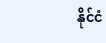နိုင်ငံ